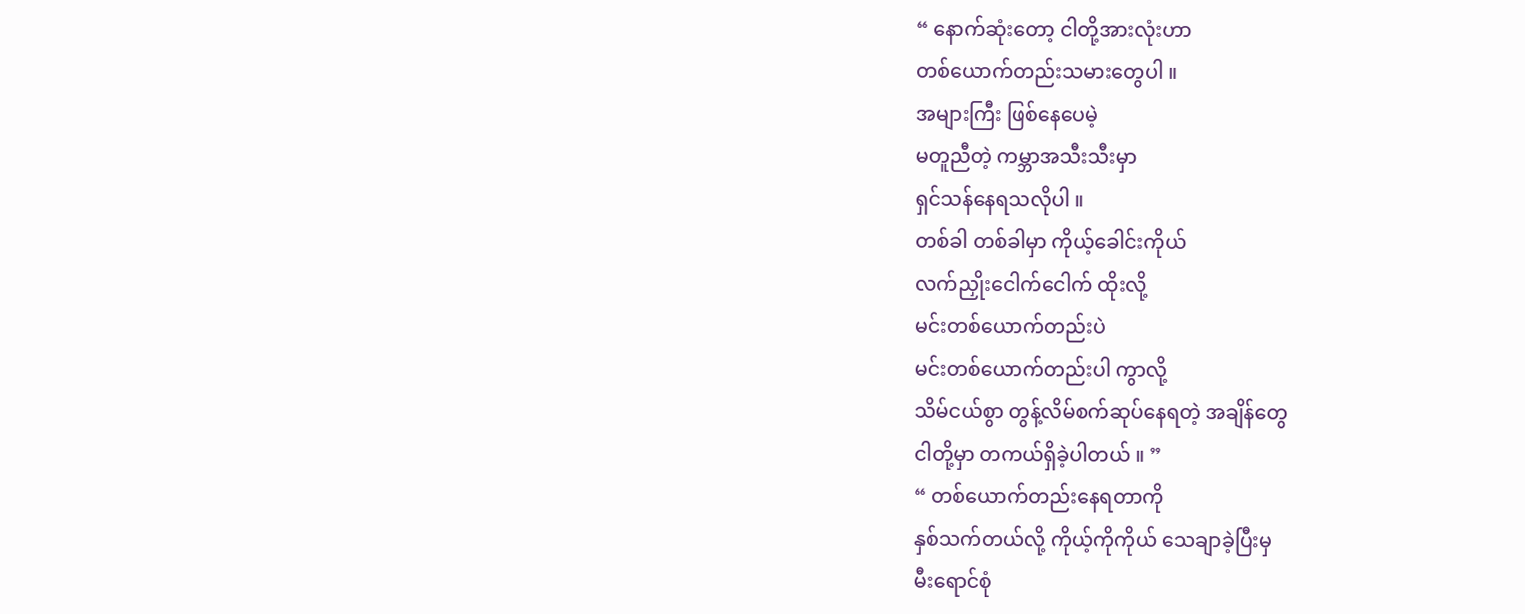“ နောက်ဆုံးတော့ ငါတို့အားလုံးဟာ
တစ်ယောက်တည်းသမားတွေပါ ။
အများကြီး ဖြစ်နေပေမဲ့
မတူညီတဲ့ ကမ္ဘာအသီးသီးမှာ
ရှင်သန်နေရသလိုပါ ။
တစ်ခါ တစ်ခါမှာ ကိုယ့်ခေါင်းကိုယ်
လက်ညှိုးငေါက်ငေါက် ထိုးလို့
မင်းတစ်ယောက်တည်းပဲ
မင်းတစ်ယောက်တည်းပါ ကွာလို့
သိမ်ငယ်စွာ တွန့်လိမ်စက်ဆုပ်နေရတဲ့ အချိန်တွေ
ငါတို့မှာ တကယ်ရှိခဲ့ပါတယ် ။ ”
“ တစ်ယောက်တည်းနေရတာကို
နှစ်သက်တယ်လို့ ကိုယ့်ကိုကိုယ် သေချာခဲ့ပြီးမှ
မီးရောင်စုံ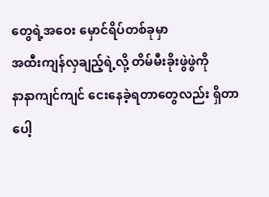တွေရဲ့အဝေး မှောင်ရိပ်တစ်ခုမှာ
အထီးကျန်လှချည့်ရဲ့လို့ တိမ်မီးခိုးဖွဲဖွဲကို
နာနာကျင်ကျင် ငေးနေခဲ့ရတာတွေလည်း ရှိတာပေါ့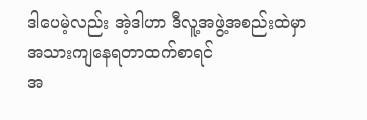ဒါပေမဲ့လည်း အဲ့ဒါဟာ ဒီလူ့အဖွဲ့အစည်းထဲမှာ
အသားကျနေရတာထက်စာရင်
အ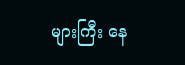များကြီး နေ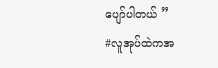ပျော်ပါတယ် ”
#လူအုပ်ထဲကအ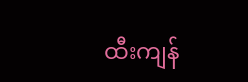ထီးကျန်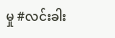မှု #လင်းခါး